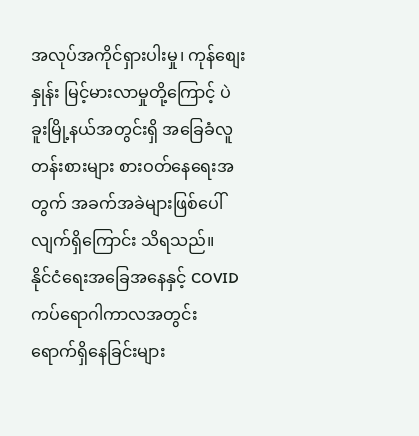အလုပ်အကိုင်ရှားပါးမှု၊ ကုန်စျေးနှုန်း မြင့်မားလာမှုတို့ကြောင့် ပဲခူးမြို့နယ်အတွင်းရှိ အခြေခံလူတန်းစားများ စားဝတ်နေရေးအတွက် အခက်အခဲများဖြစ်ပေါ်လျက်ရှိကြောင်း သိရသည်။
နိုင်ငံရေးအခြေအနေနှင့် COVID ကပ်ရောဂါကာလအတွင်း ရောက်ရှိနေခြင်းများ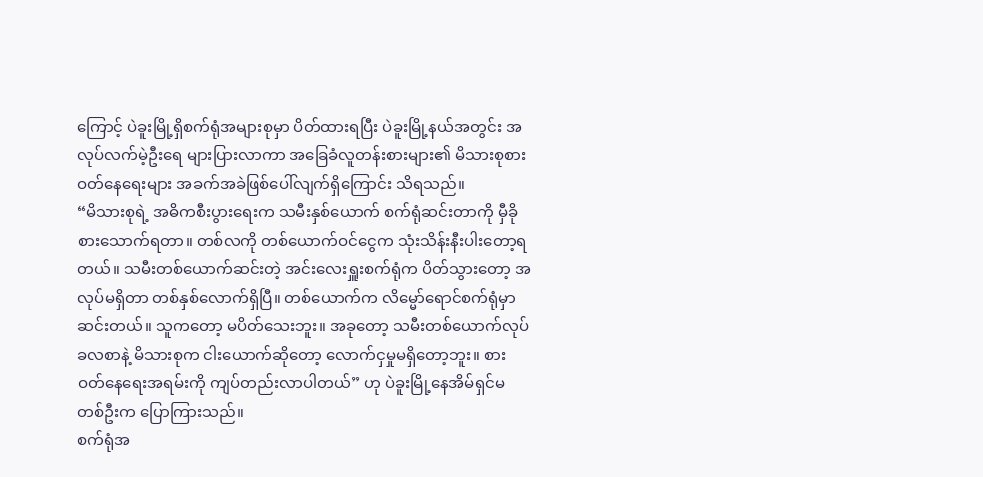ကြောင့် ပဲခူးမြို့ရှိစက်ရုံအများစုမှာ ပိတ်ထားရပြီး ပဲခူးမြို့နယ်အတွင်း အလုပ်လက်မဲ့ဦးရေ များပြားလာကာ အခြေခံလူတန်းစားများ၏ မိသားစုစားဝတ်နေရေးများ အခက်အခဲဖြစ်ပေါ်လျက်ရှိကြောင်း သိရသည်။
“မိသားစုရဲ့ အဓိကစီးပွားရေးက သမီးနှစ်ယောက် စက်ရုံဆင်းတာကို မှီခိုစားသောက်ရတာ။ တစ်လကို တစ်ယောက်ဝင်ငွေက သုံးသိန်းနီးပါးတော့ရတယ်။ သမီးတစ်ယောက်ဆင်းတဲ့ အင်းလေးရှူးစက်ရုံက ပိတ်သွားတော့ အလုပ်မရှိတာ တစ်နှစ်လောက်ရှိပြီ။ တစ်ယောက်က လိမ္မော်ရောင်စက်ရုံမှာ ဆင်းတယ်။ သူကတော့ မပိတ်သေးဘူး။ အခုတော့ သမီးတစ်ယောက်လုပ်ခလစာနဲ့ မိသားစုက ငါးယောက်ဆိုတော့ လောက်ငှမှုမရှိတော့ဘူး။ စားဝတ်နေရေးအရမ်းကို ကျပ်တည်းလာပါတယ်” ဟု ပဲခူးမြို့နေအိမ်ရှင်မတစ်ဦးက ပြောကြားသည်။
စက်ရုံအ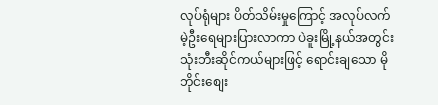လုပ်ရုံများ ပိတ်သိမ်းမှုကြောင့် အလုပ်လက်မဲ့ဦးရေများပြားလာကာ ပဲခူးမြို့နယ်အတွင်း သုံးဘီးဆိုင်ကယ်များဖြင့် ရောင်းချသော မိုဘိုင်းစျေး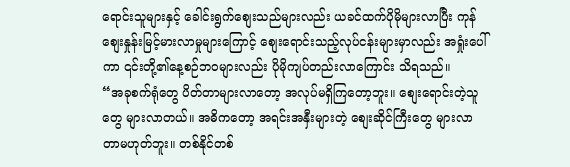ရောင်းသူများနှင့် ခေါင်းရွက်စျေးသည်များလည်း ယခင်ထက်ပိုမိုများလာပြီး ကုန်စျေးနှုန်းမြင့်မားလာမှုများကြောင့် စျေးရောင်းသည့်လုပ်ငန်းများမှာလည်း အရှုံးပေါ်ကာ ၎င်းတို့၏နေ့စဉ်ဘဝများလည်း ပိုမိုကျပ်တည်းလာကြောင်း သိရသည်။
“အခုစက်ရုံတွေ ပိတ်တာများလာတော့ အလုပ်မရှိကြတော့ဘူး။ စျေးရောင်းတဲ့သူတွေ များလာတယ်။ အဓိကတော့ အရင်းအနှီးများတဲ့ စျေးဆိုင်ကြီးတွေ များလာတာမဟုတ်ဘူး။ တစ်နိုင်တစ်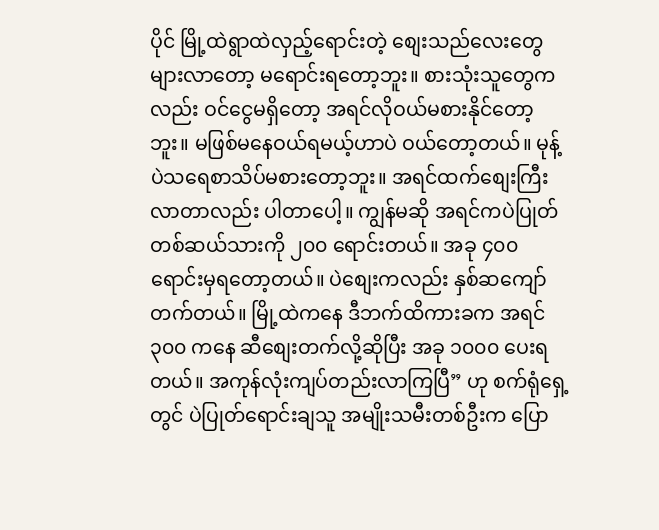ပိုင် မြို့ထဲရွာထဲလှည့်ရောင်းတဲ့ စျေးသည်လေးတွေများလာတော့ မရောင်းရတော့ဘူး။ စားသုံးသူတွေကလည်း ဝင်ငွေမရှိတော့ အရင်လိုဝယ်မစားနိုင်တော့ဘူး။ မဖြစ်မနေဝယ်ရမယ့်ဟာပဲ ဝယ်တော့တယ်။ မုန့်ပဲသရေစာသိပ်မစားတော့ဘူး။ အရင်ထက်စျေးကြီးလာတာလည်း ပါတာပေါ့။ ကျွန်မဆို အရင်ကပဲပြုတ်တစ်ဆယ်သားကို ၂၀၀ ရောင်းတယ်။ အခု ၄၀၀ ရောင်းမှရတော့တယ်။ ပဲစျေးကလည်း နှစ်ဆကျော်တက်တယ်။ မြို့ထဲကနေ ဒီဘက်ထိကားခက အရင် ၃၀၀ ကနေ ဆီစျေးတက်လို့ဆိုပြီး အခု ၁၀၀၀ ပေးရတယ်။ အကုန်လုံးကျပ်တည်းလာကြပြီ” ဟု စက်ရုံရှေ့တွင် ပဲပြုတ်ရောင်းချသူ အမျိုးသမီးတစ်ဦးက ပြော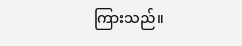ကြားသည်။